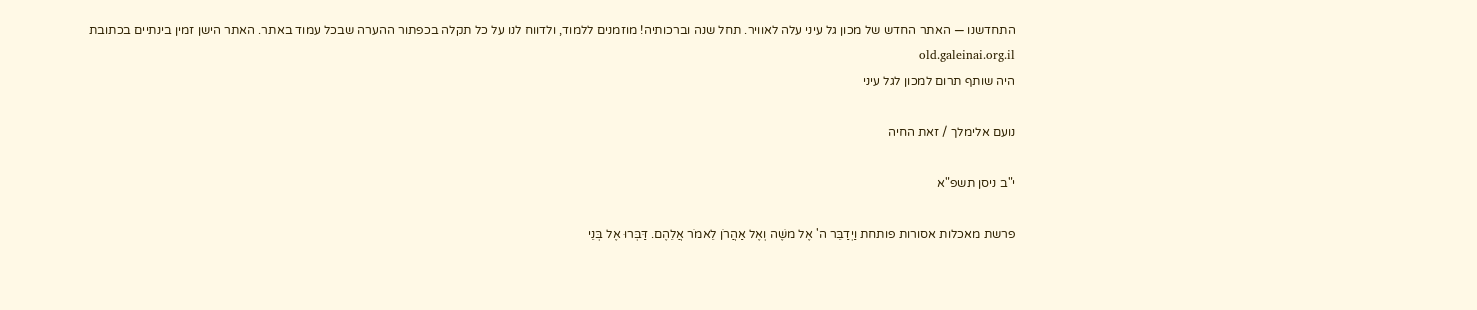התחדשנו — האתר החדש של מכון גל עיני עלה לאוויר. תחל שנה וברכותיה! מוזמנים ללמוד, ולדווח לנו על כל תקלה בכפתור ההערה שבכל עמוד באתר. האתר הישן זמין בינתיים בכתובת old.galeinai.org.il
היה שותף תרום למכון לגל עיני

נועם אלימלך / זאת החיה

י"ב ניסן תשפ"א

פרשת מאכלות אסורות פותחת וַיְדַבֵּר ה' אֶל משֶׁה וְאֶל אַהֲרֹן לֵאמֹר אֲלֵהֶם. דַּבְּרוּ אֶל בְּנֵי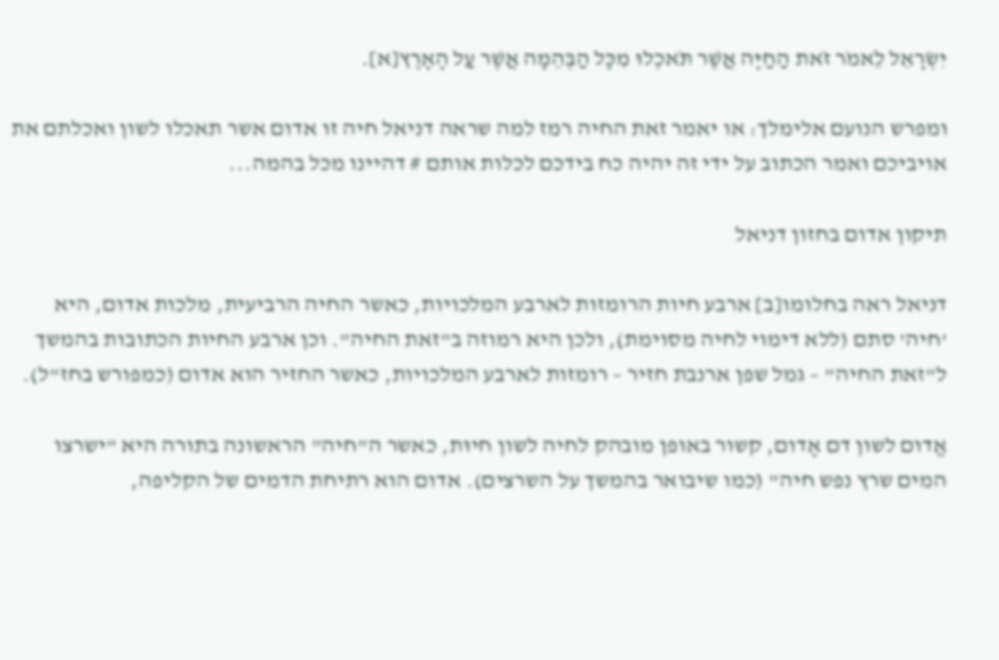יִשְׂרָאֵל לֵאמֹר זֹאת הַחַיָּה אֲשֶׁר תֹּאכְלוּ מִכָּל הַבְּהֵמָה אֲשֶׁר עַל הָאָרֶץ[א].

ומפרש הנועם אלימלך: או יאמר זאת החיה רמז למה שראה דניאל חיה זו אדום אשר תאכלו לשון ואכלתם את אויביכם ואמר הכתוב על ידי זה יהיה כח בידכם לכלות אותם # דהיינו מכל בהמה...

תיקון אדום בחזון דניאל

דניאל ראה בחלומו[ב] ארבע חיות הרומזות לארבע המלכויות, כאשר החיה הרביעית, מלכות אדום, היא 'חיה' סתם (ללא דימוי לחיה מסוימת), ולכן היא רמוזה ב"זאת החיה". וכן ארבע החיות הכתובות בהמשך ל"זאת החיה" – גמל שפן ארנבת חזיר – רומזות לארבע המלכויות, כאשר החזיר הוא אדום (כמפורש בחז"ל).

אֱדום לשון דם אָדום, קשור באופן מובהק לחיה לשון חיוּת, כאשר ה"חיה" הראשונה בתורה היא "ישרצו המים שרץ נפש חיה" (כמו שיבואר בהמשך על השרצים). אדום הוא רתיחת הדמים של הקליפה,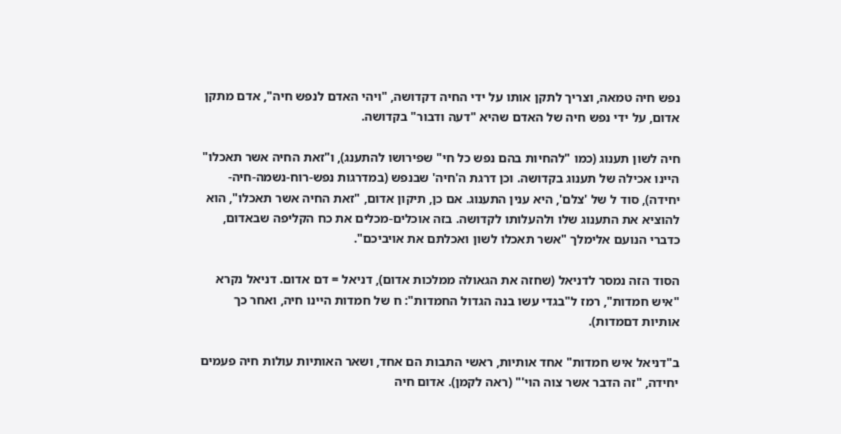נפש חיה טמאה, וצריך לתקן אותו על ידי החיה דקדושה, "ויהי האדם לנפש חיה", אדם מתקן אדום, על ידי נפש חיה של האדם שהיא "דעה ודבור" בקדושה.

חיה לשון תענוג (כמו "להחיות בהם נפש כל חי" שפירושו להתענג), ו"זאת החיה אשר תאכלו" היינו אכילה של תענוג בקדושה. וכן דרגת ה'חיה' שבנפש (במדרגות נפש-רוח-נשמה-חיה-יחידה), סוד ל של 'צלם', היא ענין התענוג. אם כן, תיקון אדום, "זאת החיה אשר תאכלו", הוא להוציא את התענוג שלו ולהעלותו לקדושה. בזה אוכלים-מכלים את כח הקליפה שבאדום, כדברי הנועם אלימלך "אשר תאכלו לשון ואכלתם את אויביכם".

הסוד הזה נמסר לדניאל (שחזה את הגאולה ממלכות אדום), דניאל = דם אדום. דניאל נקרא "איש חמדות", רמז ל"בגדי עשו בנה הגדול החמדות": ח של חמדות היינו חיה, ואחר כך אותיות דםמדות).

ב"דניאל איש חמדות" אחד אותיות, ראשי התבות הם אחד, ושאר האותיות עולות חיה פעמים יחידה, "זה הדבר אשר צוה הוי'" (ראה לקמן). אדום חיה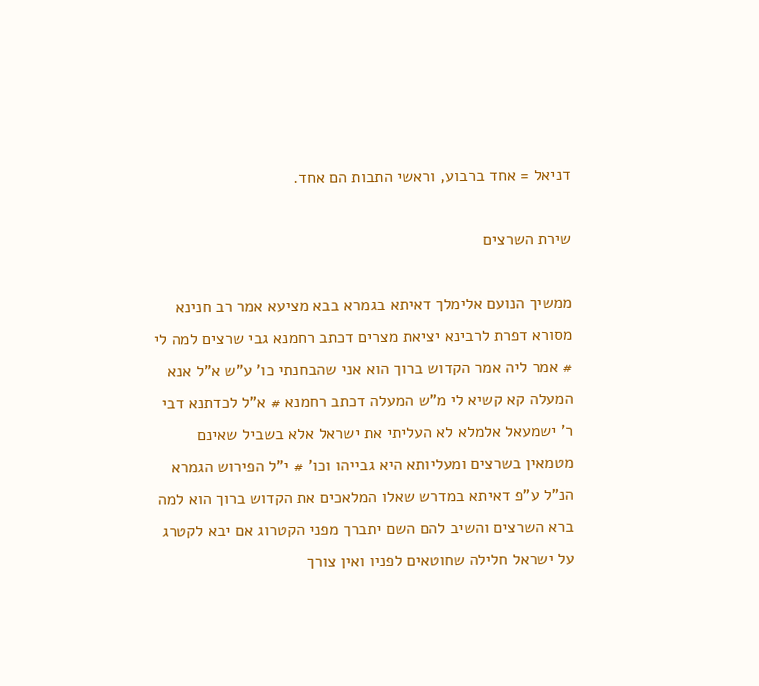דניאל = אחד ברבוע, וראשי התבות הם אחד.

שירת השרצים

ממשיך הנועם אלימלך דאיתא בגמרא בבא מציעא אמר רב חנינא מסורא דפרת לרבינא יציאת מצרים דכתב רחמנא גבי שרצים למה לי # אמר ליה אמר הקדוש ברוך הוא אני שהבחנתי כו' ע"ש א"ל אנא המעלה קא קשיא לי מ"ש המעלה דכתב רחמנא # א"ל לכדתנא דבי ר' ישמעאל אלמלא לא העליתי את ישראל אלא בשביל שאינם מטמאין בשרצים ומעליותא היא גבייהו וכו' # י"ל הפירוש הגמרא הנ"ל ע"פ דאיתא במדרש שאלו המלאכים את הקדוש ברוך הוא למה ברא השרצים והשיב להם השם יתברך מפני הקטרוג אם יבא לקטרג על ישראל חלילה שחוטאים לפניו ואין צורך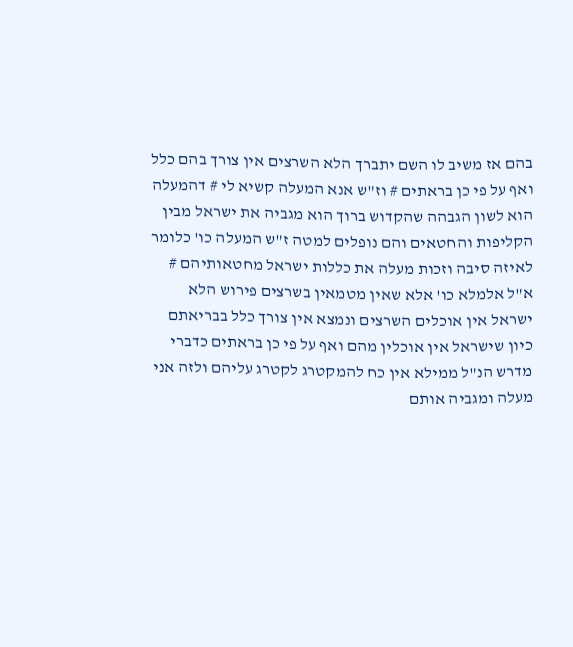בהם אז משיב לו השם יתברך הלא השרצים אין צורך בהם כלל ואף על פי כן בראתים # וז"ש אנא המעלה קשיא לי # דהמעלה הוא לשון הגבהה שהקדוש ברוך הוא מגביה את ישראל מבין הקליפות והחטאים והם נופלים למטה ז"ש המעלה כו' כלומר לאיזה סיבה וזכות מעלה את כללות ישראל מחטאותיהם # א"ל אלמלא כו' אלא שאין מטמאין בשרצים פירוש הלא ישראל אין אוכלים השרצים ונמצא אין צורך כלל בבריאתם כיון שישראל אין אוכלין מהם ואף על פי כן בראתים כדברי מדרש הנ"ל ממילא אין כח להמקטרג לקטרג עליהם ולזה אני מעלה ומגביה אותם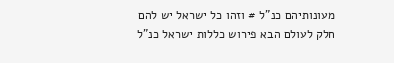מעונותיהם כנ"ל # וזהו כל ישראל יש להם חלק לעולם הבא פירוש כללות ישראל כנ"ל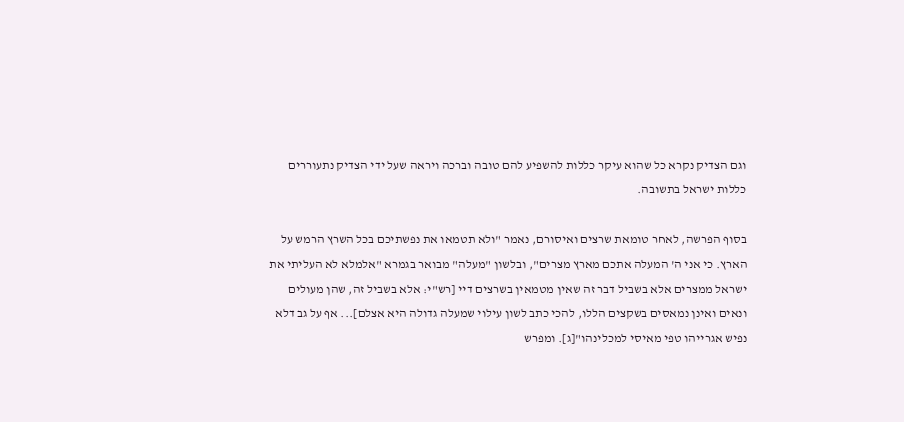וגם הצדיק נקרא כל שהוא עיקר כללות להשפיע להם טובה וברכה ויראה שעל ידי הצדיק נתעוררים כללות ישראל בתשובה.

בסוף הפרשה, לאחר טומאת שרצים ואיסורם, נאמר "ולא תטמאו את נפשתיכם בכל השרץ הרמש על הארץ. כי אני ה' המעלה אתכם מארץ מצרים", ובלשון "מעלה" מבואר בגמרא "אלמלא לא העליתי את ישראל ממצרים אלא בשביל דבר זה שאין מטמאין בשרצים דיי [רש"י: אלא בשביל זה, שהן מעולים ונאים ואינן נמאסים בשקצים הללו, להכי כתב לשון עילוי שמעלה גדולה היא אצלם]... אף על גב דלא נפיש אגרייהו טפי מאיסי למכלינהו"[ג]. ומפרש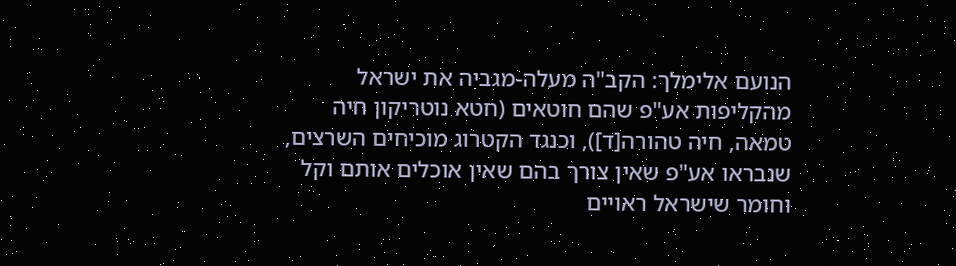הנועם אלימלך: הקב"ה מעלה-מגביה את ישראל מהקליפות אע"פ שהם חוטאים (חטא נוטריקון חיה טמאה, חיה טהורה[ד]), וכנגד הקטרוג מוכיחים השרצים, שנבראו אע"פ שאין צורך בהם שאין אוכלים אותם וקל וחומר שישראל ראויים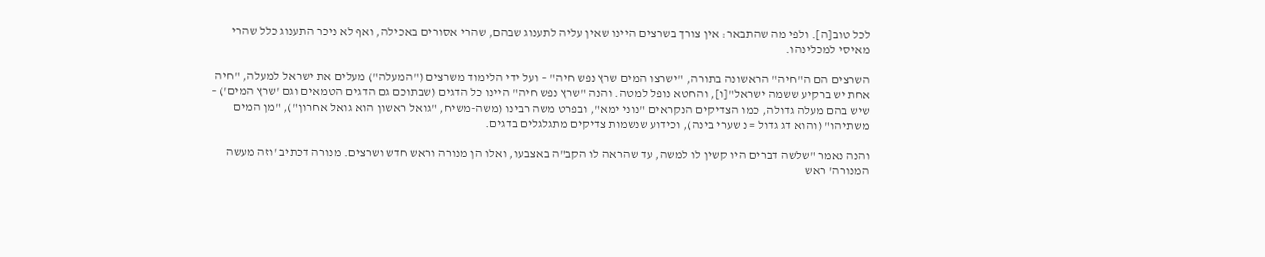לכל טוב[ה]. ולפי מה שהתבאר: אין צורך בשרצים היינו שאין עליה לתענוג שבהם, שהרי אסורים באכילה, ואף לא ניכר התענוג כלל שהרי מאיסי למכלינהו.

השרצים הם ה"חיה" הראשונה בתורה, "ישרצו המים שרץ נפש חיה" – ועל ידי הלימוד משרצים ("המעלה") מעלים את ישראל למעלה, "חיה אחת יש ברקיע ששמה ישראל"[ו], והחטא נופל למטה. והנה "שרץ נפש חיה" היינו כל הדגים (שבתוכם גם הדגים הטמאים וגם 'שרץ המים') – שיש בהם מעלה גדולה, כמו הצדיקים הנקראים "נוני ימא", ובפרט משה רבינו (משה-משיח, "גואל ראשון הוא גואל אחרון"), "מן המים משתיהו" (והוא דג גדול = נ שערי בינה), וכידוע שנשמות צדיקים מתגלגלים בדגים.

והנה נאמר "שלשה דברים היו קשין לו למשה, עד שהראה לו הקב"ה באצבעו, ואלו הן מנורה וראש חדש ושרצים. מנורה דכתיב 'וזה מעשה המנורה' ראש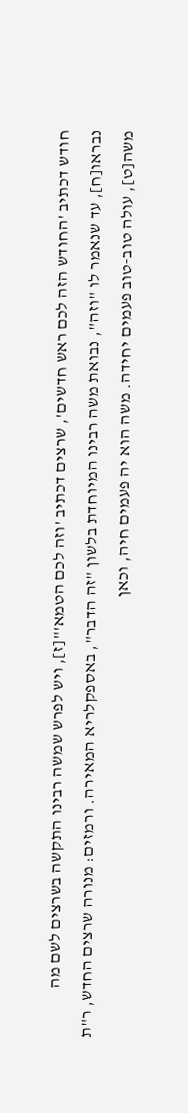חודש דכתיב 'החודש הזה לכם ראש חדשים', שרצים דכתיב 'וזה לכם הטמא'"[ז], ויש לפרש שמשה רבינו התקשה בשרצים לשם מה נבראו[ח], עד שנאמר לו "וזה", נבואת משה רבינו המיוחדת בלשון "זה הדבר", באספקלריא המאירה. ורמזים: מנורה שרצים החדש, ר"ת משה[ט], עולה טוב-טוב פעמים יחידה. משה הוא יה פעמים חיה, וכאן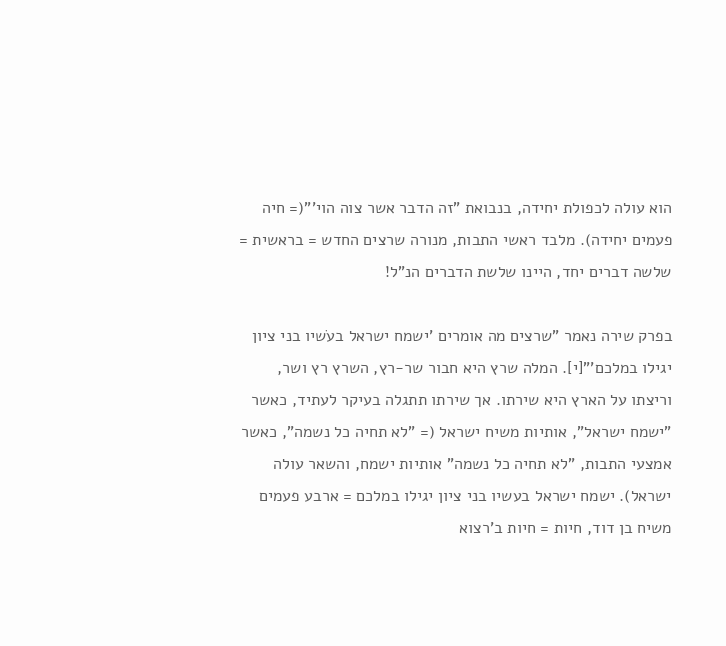הוא עולה לכפולת יחידה, בנבואת "זה הדבר אשר צוה הוי'"(= חיה פעמים יחידה). מלבד ראשי התבות, מנורה שרצים החדש = בראשית = שלשה דברים יחד, היינו שלשת הדברים הנ"ל!

בפרק שירה נאמר "שרצים מה אומרים 'ישמח ישראל בעֹשיו בני ציון יגילו במלכם'"[י]. המלה שרץ היא חבור שר-רץ, השרץ רץ ושר, וריצתו על הארץ היא שירתו. אך שירתו תתגלה בעיקר לעתיד, כאשר "ישמח ישראל", אותיות משיח ישראל (= "לא תחיה כל נשמה", כאשר אמצעי התבות, "לא תחיה כל נשמה" אותיות ישמח, והשאר עולה ישראל). ישמח ישראל בעשיו בני ציון יגילו במלכם = ארבע פעמים משיח בן דוד, חיות = חיות ב'רצוא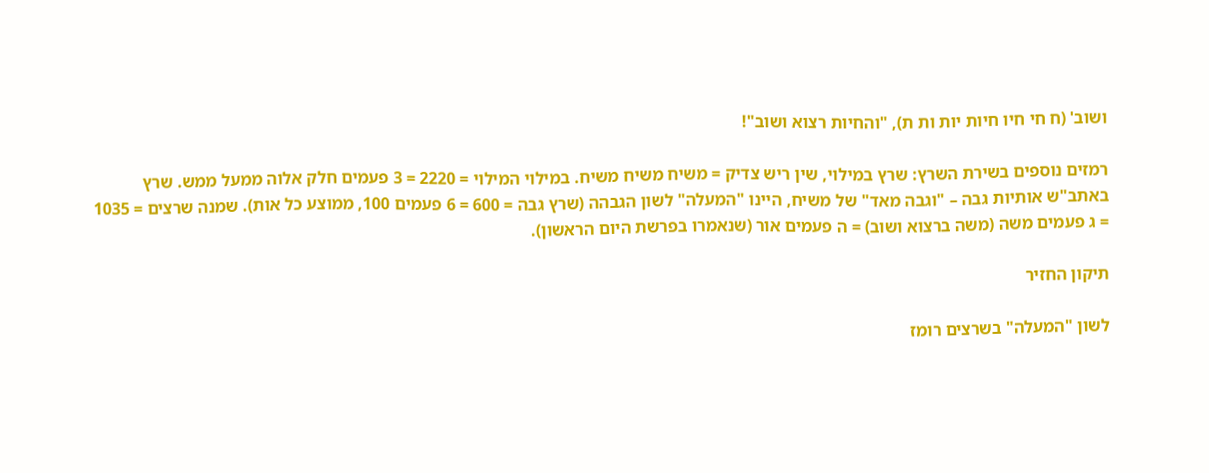ושוב' (ח חי חיו חיות יות ות ת), "והחיות רצוא ושוב"!

רמזים נוספים בשירת השרץ: שרץ במילוי, שין ריש צדיק = משיח משיח משיח. במילוי המילוי = 2220 = 3 פעמים חלק אלוה ממעל ממש. שרץ באתב"ש אותיות גבה – "וגבה מאד" של משיח, היינו "המעלה" לשון הגבהה (שרץ גבה = 600 = 6 פעמים 100, ממוצע כל אות). שמנה שרצים = 1035 = ג פעמים משה (משה ברצוא ושוב) = ה פעמים אור (שנאמרו בפרשת היום הראשון).

תיקון החזיר

לשון "המעלה" בשרצים רומז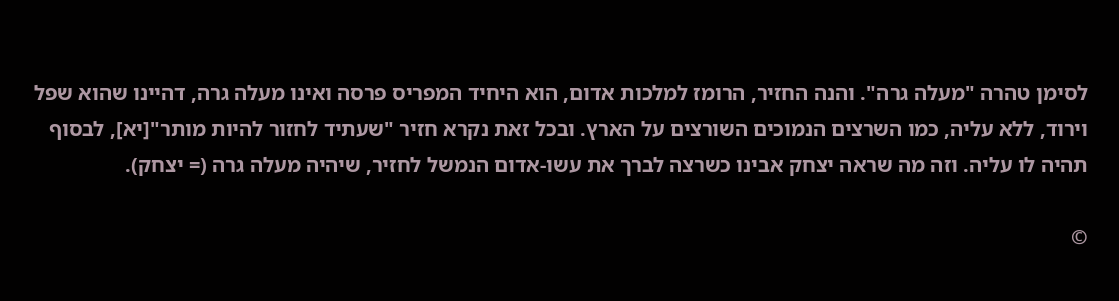לסימן טהרה "מעלה גרה". והנה החזיר, הרומז למלכות אדום, הוא היחיד המפריס פרסה ואינו מעלה גרה, דהיינו שהוא שפל וירוד, ללא עליה, כמו השרצים הנמוכים השורצים על הארץ. ובכל זאת נקרא חזיר "שעתיד לחזור להיות מותר"[יא], לבסוף תהיה לו עליה. וזה מה שראה יצחק אבינו כשרצה לברך את עשו-אדום הנמשל לחזיר, שיהיה מעלה גרה (= יצחק).

©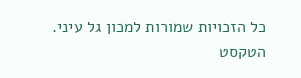כל הזכויות שמורות למכון גל עיני. הטקסט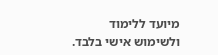מיועד ללימוד ולשימוש אישי בלבד.